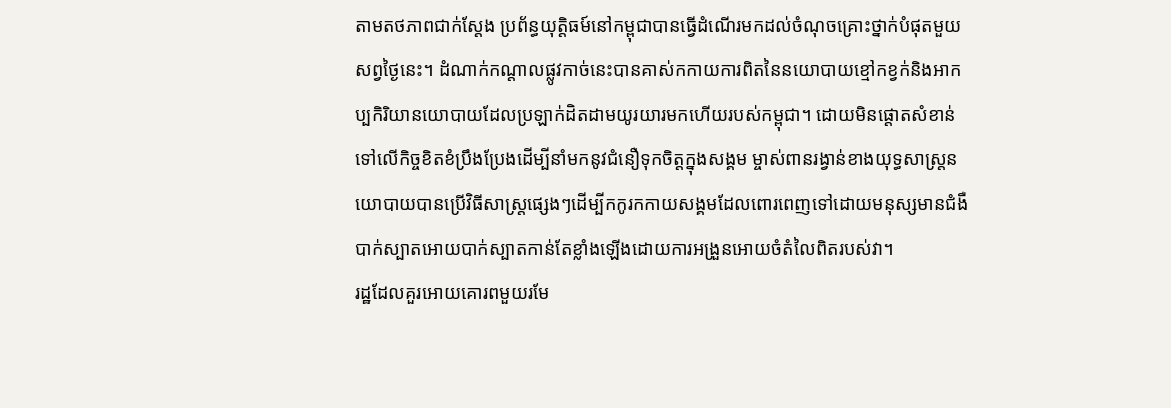តាមតថភាពជាក់ស្តែង ប្រព័ន្ធយុត្តិធម៍នៅកម្ពុជាបានធ្វើដំណើរមកដល់ចំណុចគ្រោះថ្នាក់បំផុតមួយ សព្វថ្ងៃនេះ។ ដំណាក់កណ្តាលផ្លូវកាច់នេះបានគាស់កកាយការពិតនៃនយោបាយខ្មៅកខ្វក់និងអាកប្បកិរិយានយោបាយដែលប្រឡាក់ដិតដាមយូរយារមកហើយរបស់កម្ពុជា។ ដោយមិនផ្តោតសំខាន់ទៅលើកិច្ចខិតខំប្រឹងប្រែងដើម្បីនាំមកនូវជំនឿទុកចិត្តក្នុងសង្គម ម្ចាស់ពានរង្វាន់ខាងយុទ្ធសាស្រ្តនយោបាយបានប្រើវិធីសាស្រ្តផ្សេងៗដើម្បីកកូរកកាយសង្គមដែលពោរពេញទៅដោយមនុស្សមានជំងឺបាក់ស្បាតអោយបាក់ស្បាតកាន់តែខ្លាំងឡើងដោយការអង្រួនអោយចំតំលៃពិតរបស់វា។
រដ្ឋដែលគួរអោយគោរពមួយរមែ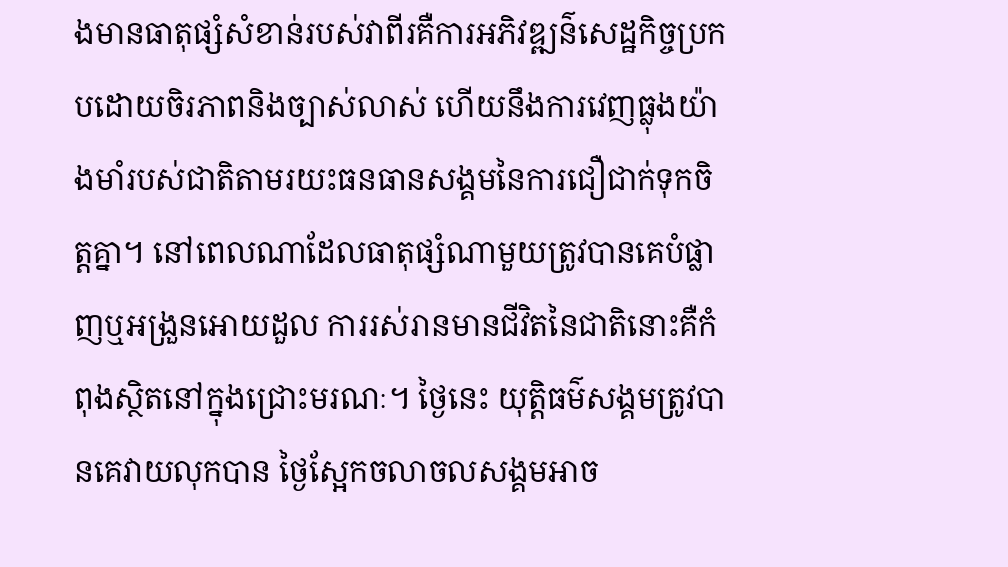ងមានធាតុផ្សំសំខាន់របស់វាពីរគឺការអភិវឌ្ឍន៌សេដ្ឋកិច្ចប្រកបដោយចិរភាពនិងច្បាស់លាស់ ហើយនឹងការវេញធ្លុងយ៉ាងមាំរបស់ជាតិតាមរយះធនធានសង្គមនៃការជឿជាក់ទុកចិត្តគ្នា។ នៅពេលណាដែលធាតុផ្សំណាមួយត្រូវបានគេបំផ្លាញឬអង្រួនអោយដួល ការរស់រានមានជីវិតនៃជាតិនោះគឺកំពុងស្ថិតនៅក្នុងជ្រោះមរណៈ។ ថ្ងៃនេះ យុត្តិធម៌សង្គមត្រូវបានគេវាយលុកបាន ថ្ងៃស្អែកចលាចលសង្គមអាច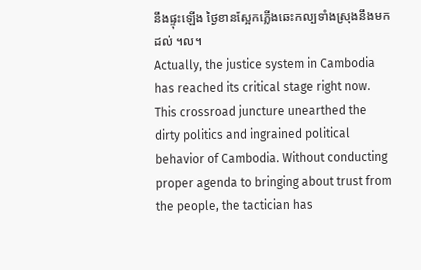នឹងផ្ទុះឡើង ថ្ងៃខានស្អែកភ្លើងឆេះកល្បទាំងស្រុងនឹងមកដល់ ។ល។
Actually, the justice system in Cambodia has reached its critical stage right now. This crossroad juncture unearthed the dirty politics and ingrained political behavior of Cambodia. Without conducting proper agenda to bringing about trust from the people, the tactician has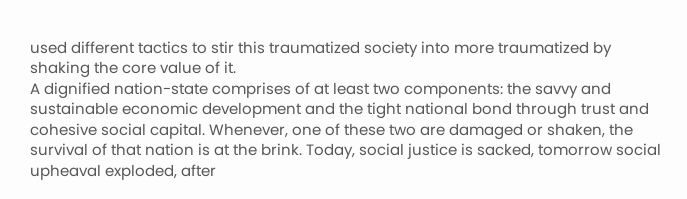used different tactics to stir this traumatized society into more traumatized by shaking the core value of it.
A dignified nation-state comprises of at least two components: the savvy and sustainable economic development and the tight national bond through trust and cohesive social capital. Whenever, one of these two are damaged or shaken, the survival of that nation is at the brink. Today, social justice is sacked, tomorrow social upheaval exploded, after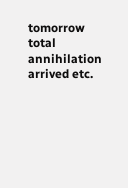tomorrow total annihilation arrived etc.